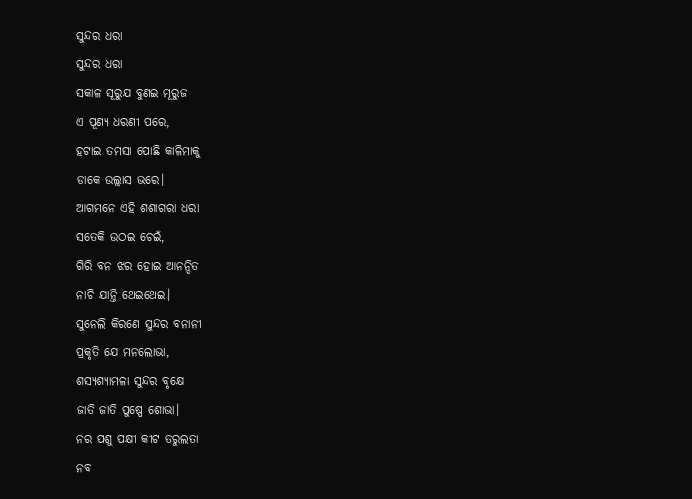ସୁନ୍ଦର ଧରା
ସୁନ୍ଦର ଧରା
ସକାଳ ସୂରୁଯ ବୁଣଇ ମୂରୁଜ
ଏ ପୂଣ୍ୟ ଧରଣୀ ପରେ,
ହଟାଇ ତମସା ପୋଛି କାଳିମାକୁ
ଡାକେ ଉଲ୍ଲାସ ଭରେ।
ଆଗମନେ ଏହି ଶଶାଗରା ଧରା
ସତେକି ଉଠଇ ଚେଇଁ,
ଗିରି ବନ ଝର ହୋଇ ଆନନ୍ଦିତ
ନାଚି ଯାନ୍ତି ଥେଇଥେଇ।
ସୁନେଲି କିରଣେ ସୁନ୍ଦର ବନାନୀ
ପ୍ରକୃତି ଯେ ମନଲୋଭା,
ଶସ୍ୟଶ୍ୟାମଳା ସୁନ୍ଦର ବୃକ୍ଷେ
ଜାତି ଜାତି ପୁଷ୍ପେ ଶୋଭା।
ନର ପଶୁ ପକ୍ଷୀ କୀଟ ତରୁଲତା
ନବ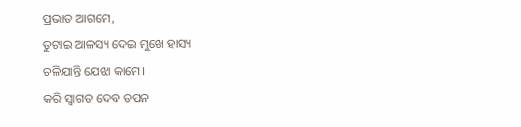ପ୍ରଭାତ ଆଗମେ,
ତୁଟାଇ ଆଳସ୍ୟ ଦେଇ ମୁଖେ ହାସ୍ୟ
ଚଳିଯାନ୍ତି ଯେଝା କାମେ।
କରି ସ୍ଵାଗତ ଦେବ ତପନ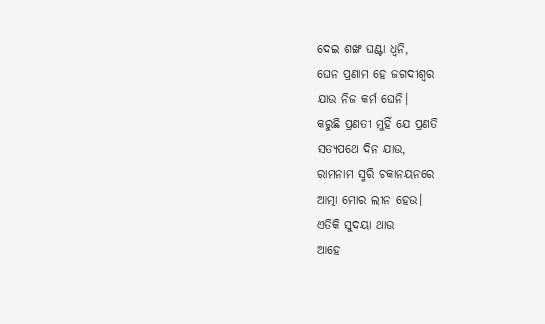ଦେଇ ଶଙ୍ଖ ଘଣ୍ଟା ଧ୍ଵନି,
ଘେନ ପ୍ରଣାମ ହେ ଜଗଦୀଶ୍ଵର
ଯାଉ ନିଜ କର୍ମ ଘେନି।
କରୁଛି ପ୍ରଣତୀ ମୁହିଁ ଯେ ପ୍ରଣତି
ସତ୍ୟପଥେ ଦିନ ଯାଉ,
ରାମନାମ ସ୍ମରି ଚକାନୟନରେ
ଆତ୍ମା ମୋର ଲୀନ ହେଉ।
ଏତିକି ସୁଦୟା ଥାଉ
ଆହେ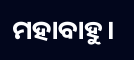ମହାବାହୁ।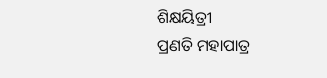ଶିକ୍ଷୟିତ୍ରୀ
ପ୍ରଣତି ମହାପାତ୍ର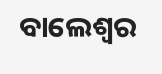ବାଲେଶ୍ୱର